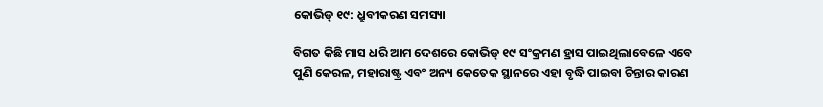କୋଭିଡ୍‌ ୧୯: ଧ୍ରୁବୀକରଣ ସମସ୍ୟା

ବିଗତ କିଛି ମାସ ଧରି ଆମ ଦେଶରେ କୋଭିଡ୍‌ ୧୯ ସଂକ୍ରମଣ ହ୍ରାସ ପାଇଥିଲାବେଳେ ଏବେ ପୁଣି କେରଳ, ମହାରାଷ୍ଟ୍ର ଏବଂ ଅନ୍ୟ କେତେକ ସ୍ଥାନରେ ଏହା ବୃଦ୍ଧି ପାଇବା ଚିନ୍ତାର କାରଣ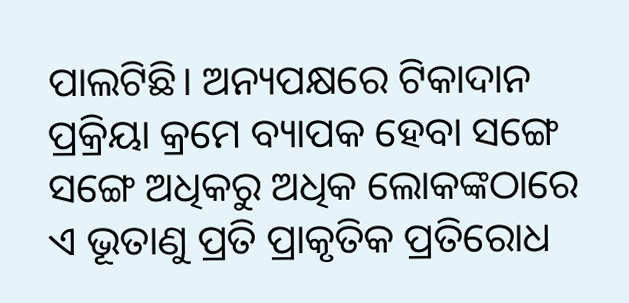ପାଲଟିଛି। ଅନ୍ୟପକ୍ଷରେ ଟିକାଦାନ ପ୍ରକ୍ରିୟା କ୍ରମେ ବ୍ୟାପକ ହେବା ସଙ୍ଗେ ସଙ୍ଗେ ଅଧିକରୁ ଅଧିକ ଲୋକଙ୍କଠାରେ ଏ ଭୂତାଣୁ ପ୍ରତି ପ୍ରାକୃତିକ ପ୍ରତିରୋଧ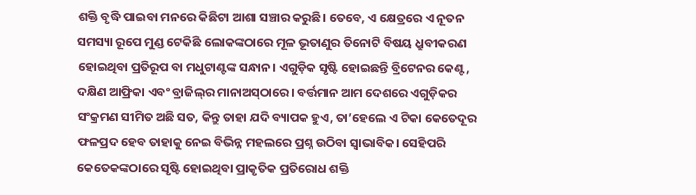ଶକ୍ତି ବୃଦ୍ଧି ପାଇବା ମନରେ କିଛିଟା ଆଶା ସଞ୍ଚାର କରୁଛି। ତେବେ, ଏ କ୍ଷେତ୍ରରେ ଏ ନୂତନ ସମସ୍ୟା ରୂପେ ମୁଣ୍ଡ ଟେକିଛି ଲୋକଙ୍କଠାରେ ମୂଳ ଭୂତାଣୁର ତିନୋଟି ବିଷୟ ଧ୍ରୁବୀକରଣ ହୋଇଥିବା ପ୍ରତିରୂପ ବା ମଧୁଟାଣ୍ଟଙ୍କ ସନ୍ଧାନ। ଏଗୁଡ଼ିକ ସୃଷ୍ଟି ହୋଇଛନ୍ତି ବ୍ରିଟେନର କେଣ୍ଟ, ଦକ୍ଷିଣ ଆଫ୍ରିକା ଏବଂ ବ୍ରାଜିଲ୍‌ର ମାନାଅସ୍‌ଠାରେ। ବର୍ତ୍ତମାନ ଆମ ଦେଶରେ ଏଗୁଡ଼ିକର ସଂକ୍ରମଣ ସୀମିତ ଅଛି ସତ, କିନ୍ତୁ ତାହା ଯଦି ବ୍ୟାପକ ହୁଏ, ତା’ହେଲେ ଏ ଟିକା କେତେଦୂର ଫଳପ୍ରଦ ହେବ ତାହାକୁ ନେଇ ବିଭିନ୍ନ ମହଲରେ ପ୍ରଶ୍ନ ଉଠିବା ସ୍ବାଭାବିକ। ସେହିପରି କେତେକଙ୍କଠାରେ ସୃଷ୍ଟି ହୋଇଥିବା ପ୍ରାକୃତିକ ପ୍ରତିରୋଧ ଶକ୍ତି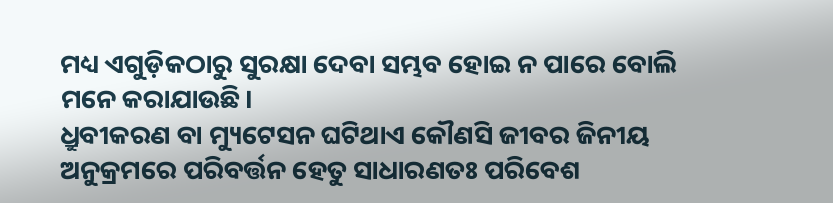ମଧ୍ୟ ଏଗୁଡ଼ିକଠାରୁ ସୁରକ୍ଷା ଦେବା ସମ୍ଭବ ହୋଇ ନ ପାରେ ବୋଲି ମନେ କରାଯାଉଛି।
ଧ୍ରୁବୀକରଣ ବା ମ୍ୟୁଟେସନ ଘଟିଥାଏ କୌଣସି ଜୀବର ଜିନୀୟ ଅନୁକ୍ରମରେ ପରିବର୍ତ୍ତନ ହେତୁ ସାଧାରଣତଃ ପରିବେଶ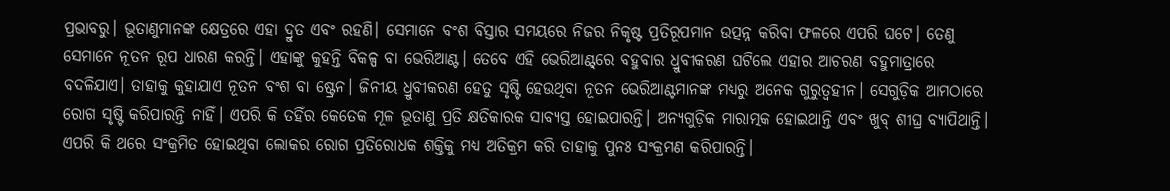ପ୍ରଭାବରୁ। ଭୂତାଣୁମାନଙ୍କ କ୍ଷେତ୍ରରେ ଏହା ଦ୍ରୁତ ଏବଂ ରହଣି। ସେମାନେ ବଂଶ ବିସ୍ତାର ସମୟରେ ନିଜର ନିକୃଷ୍ଟ ପ୍ରତିରୂପମାନ ଉତ୍ପନ୍ନ କରିବା ଫଳରେ ଏପରି ଘଟେ। ତେଣୁ ସେମାନେ ନୂତନ ରୂପ ଧାରଣ କରନ୍ତି। ଏହାଙ୍କୁ କୁହନ୍ତି ବିକଳ୍ପ ବା ଭେରିଆଣ୍ଟ। ତେବେ ଏହି ଭେରିଆଣ୍ଟ୍‌ରେ ବହୁବାର ଧ୍ରୁବୀକରଣ ଘଟିଲେ ଏହାର ଆଚରଣ ବହୁମାତ୍ରାରେ ବଦଳିଯାଏ। ତାହାକୁ କୁହାଯାଏ ନୂତନ ବଂଶ ବା ଷ୍ଟ୍ରେନ। ଜିନୀୟ ଧ୍ରୁବୀକରଣ ହେତୁ ସୃଷ୍ଟି ହେଉଥିବା ନୂତନ ଭେରିଆଣ୍ଟମାନଙ୍କ ମଧ୍ୟରୁ ଅନେକ ଗୁରୁତ୍ୱହୀନ। ସେଗୁଡ଼ିକ ଆମଠାରେ ରୋଗ ସୃଷ୍ଟି କରିପାରନ୍ତି ନାହିଁ। ଏପରି କି ତହିଁର କେତେକ ମୂଳ ଭୂତାଣୁ ପ୍ରତି କ୍ଷତିକାରକ ସାବ୍ୟସ୍ତ ହୋଇପାରନ୍ତି। ଅନ୍ୟଗୁଡ଼ିକ ମାରାତ୍ମକ ହୋଇଥାନ୍ତି ଏବଂ ଖୁବ୍‌ ଶୀଘ୍ର ବ୍ୟାପିଥାନ୍ତି। ଏପରି କି ଥରେ ସଂକ୍ରମିତ ହୋଇଥିବା ଲୋକର ରୋଗ ପ୍ରତିରୋଧକ ଶକ୍ତିକୁ ମଧ୍ୟ ଅତିକ୍ରମ କରି ତାହାକୁ ପୁନଃ ସଂକ୍ରମଣ କରିପାରନ୍ତି।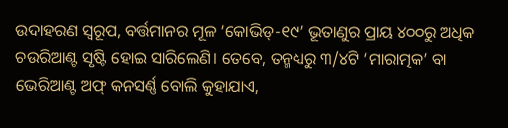ଉଦାହରଣ ସ୍ବରୂପ, ବର୍ତ୍ତମାନର ମୂଳ ‘କୋଭିଡ୍‌-୧୯’ ଭୂତାଣୁର ପ୍ରାୟ ୪୦୦ରୁ ଅଧିକ ଚଉରିଆଣ୍ଟ ସୃଷ୍ଟି ହୋଇ ସାରିଲେଣି। ତେବେ, ତନ୍ମଧ୍ୟରୁ ୩/୪ଟି ‘ମାରାତ୍ମକ’ ବା ଭେରିଆଣ୍ଟ ଅଫ୍‌ କନସର୍ଣ୍ଣ ବୋଲି କୁହାଯାଏ,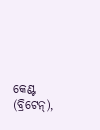କେଣ୍ଟ (ବ୍ରିଟେନ୍‌),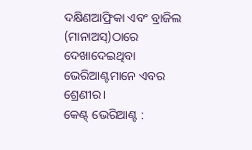ଦକ୍ଷିଣଆଫ୍ରିକା ଏବଂ ବ୍ରାଜିଲ (ମାନାଅସ୍‌)ଠାରେ ଦେଖାଦେଇଥିବା ଭେରିଆଣ୍ଟମାନେ ଏବର ଶ୍ରେଣୀର।
କେଣ୍ଟ୍‌ ଭେରିଆଣ୍ଟ :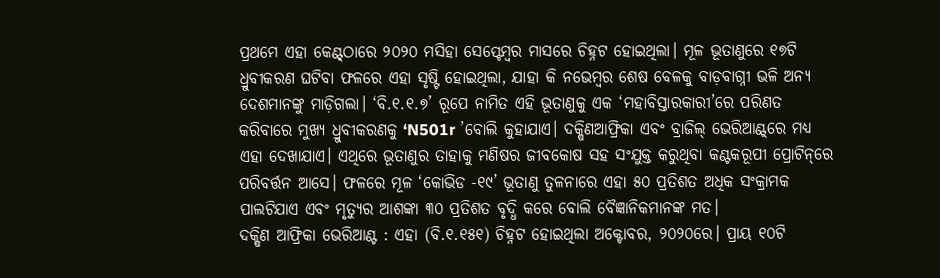ପ୍ରଥମେ ଏହା କେଣ୍ଟ୍‌ଠାରେ ୨୦୨୦ ମସିହା ସେପ୍ଟେମ୍ବର ମାସରେ ଚିହ୍ନଟ ହୋଇଥିଲା। ମୂଳ ଭୂତାଣୁରେ ୧୭ଟି ଧ୍ରୁବୀକରଣ ଘଟିବା ଫଳରେ ଏହା ସୃଷ୍ଟି ହୋଇଥିଲା, ଯାହା କି ନଭେମ୍ବର ଶେଷ ବେଳକୁ ବାଡ଼ବାଗ୍ନୀ ଭଳି ଅନ୍ୟ ଦେଶମାନଙ୍କୁ ମାଡ଼ିଗଲା। ‘ବି.୧.୧.୭’ ରୂପେ ନାମିତ ଏହି ଭୂତାଣୁକୁ ଏକ ‘ମହାବିସ୍ତାରକାରୀ’ରେ ପରିଣତ କରିବାରେ ମୁଖ୍ୟ ଧ୍ରୁବୀକରଣକୁ ‘N501r ’ବୋଲି କୁହାଯାଏ। ଦକ୍ଷିଣଆଫ୍ରିକା ଏବଂ ବ୍ରାଜିଲ୍‌ ଭେରିଆଣ୍ଟ୍‌ରେ ମଧ୍ୟ ଏହା ଦେଖାଯାଏ। ଏଥିରେ ଭୂତାଣୁର ତାହାକୁ ମଣିଷର ଜୀବକୋଷ ସହ ସଂଯୁକ୍ତ କରୁଥିବା କଣ୍ଟକରୂପୀ ପ୍ରୋଟିନ୍‌ରେ ପରିବର୍ତ୍ତନ ଆସେ। ଫଳରେ ମୂଳ ‘କୋଭିଡ -୧୯’ ଭୂତାଣୁ ତୁଳନାରେ ଏହା ୫୦ ପ୍ରତିଶତ ଅଧିକ ସଂକ୍ରାମକ ପାଲଟିଯାଏ ଏବଂ ମୃତ୍ୟୁର ଆଶଙ୍କା ୩୦ ପ୍ରତିଶତ ବୃଦ୍ଧି କରେ ବୋଲି ବୈଜ୍ଞାନିକମାନଙ୍କ ମତ।
ଦକ୍ଷିଣ ଆଫ୍ରିକା ଭେରିଆଣ୍ଟ : ଏହା (ବି.୧.୧୫୧) ଚିହ୍ନଟ ହୋଇଥିଲା ଅକ୍ଟୋବର, ୨୦୨୦ରେ। ପ୍ରାୟ ୧୦ଟି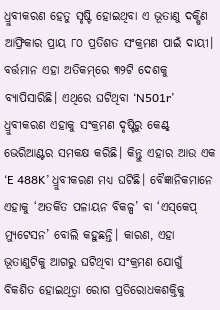ଧ୍ରୁବୀକରଣ ହେତୁ ସୃଷ୍ଟି ହୋଇଥିବା ଏ ଭୂତାଣୁ ଦକ୍ଷିଣ ଆଫ୍ରିକାର ପ୍ରାୟ ୮୦ ପ୍ରତିଶତ ସଂକ୍ରମଣ ପାଇଁ ଦାୟୀ। ବର୍ତ୍ତମାନ ଏହା ଅତିକମ୍‌ରେ ୩୨ଟି ଦେଶକୁ ବ୍ୟାପିସାରିଛି। ଏଥିରେ ଘଟିଥିବା ‘N501r’ ଧ୍ରୁବୀକରଣ ଏହାକୁ ସଂକ୍ରମଣ ଦୃଷ୍ଟିରୁ କେଣ୍ଟ୍‌ ଭେରିଆଣ୍ଟର ସମକକ୍ଷ କରିଛି। କିନ୍ତୁ ଏହାର ଆଉ ଏକ ‘E 488K’ ଧ୍ରୁବୀକରଣ ମଧ୍ୟ ଘଟିଛି। ବୈଜ୍ଞାନିକମାନେ ଏହାକୁ ‘ଅତର୍କିତ ପଳାୟନ ବିକଳ୍ପ’ ବା ‘ଏସ୍‌କେପ୍‌ ମ୍ୟୁଟେସନ’ ବୋଲି କହୁଛନ୍ତି। କାରଣ, ଏହା ଭୂତାଣୁଟିକୁ ଆଗରୁ ଘଟିଥିବା ସଂକ୍ରମଣ ଯୋଗୁଁ ବିକଶିତ ହୋଇଥିତ୍ବା ରୋଗ ପ୍ରତିରୋଧକଶକ୍ତିକୁ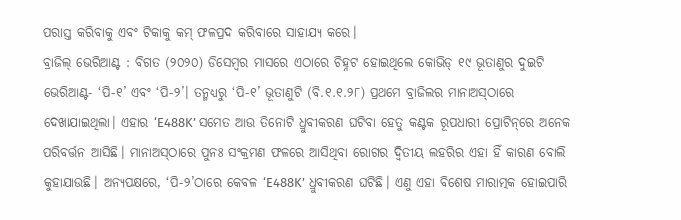ପରାସ୍ତ କରିବାକୁ ଏବଂ ଟିକାକୁ କମ୍‌ ଫଳପ୍ରଦ କରିବାରେ ସାହାଯ୍ୟ କରେ।
ବ୍ରାଜିଲ୍‌ ଭେରିଆଣ୍ଟ : ବିଗତ (୨୦୨୦) ଡିସେମ୍ବର ମାସରେ ଏଠାରେ ଚିହ୍ନଟ ହୋଇଥିଲେ କୋଭିଡ୍‌ ୧୯ ଭୂତାଣୁର ଦୁଇଟି ଭେରିଆଣ୍ଟ- ‘ପି-୧’ ଏବଂ ‘ପି-୨’। ତନ୍ମଧ୍ୟରୁ ‘ପି-୧’ ଭୂତାଣୁଟି (ବି.୧.୧.୨୮) ପ୍ରଥମେ ବ୍ରାଜିଲର ମାନାଅସ୍‌ଠାରେ ଦେଖାଯାଇଥିଲା। ଏହାର ‘E488K’ ସମେତ ଆଉ ତିନୋଟି ଧ୍ରୁବୀକରଣ ଘଟିବା ହେତୁ କଣ୍ଟକ ରୂପଧାରୀ ପ୍ରୋଟିନ୍‌ରେ ଅନେକ ପରିବର୍ତ୍ତନ ଆସିଛି। ମାନାଅସ୍‌ଠାରେ ପୁନଃ ସଂକ୍ରମଣ ଫଳରେ ଆସିଥିବା ରୋଗର ଦ୍ୱିତୀୟ ଲହରିର ଏହା ହିଁ କାରଣ ବୋଲି କୁହାଯାଉଛି। ଅନ୍ୟପକ୍ଷରେ, ‘ପି-୨’ଠାରେ କେବଳ ‘E488K’ ଧ୍ରୁବୀକରଣ ଘଟିଛି। ଏଣୁ ଏହା ବିଶେଷ ମାରାତ୍ମକ ହୋଇପାରି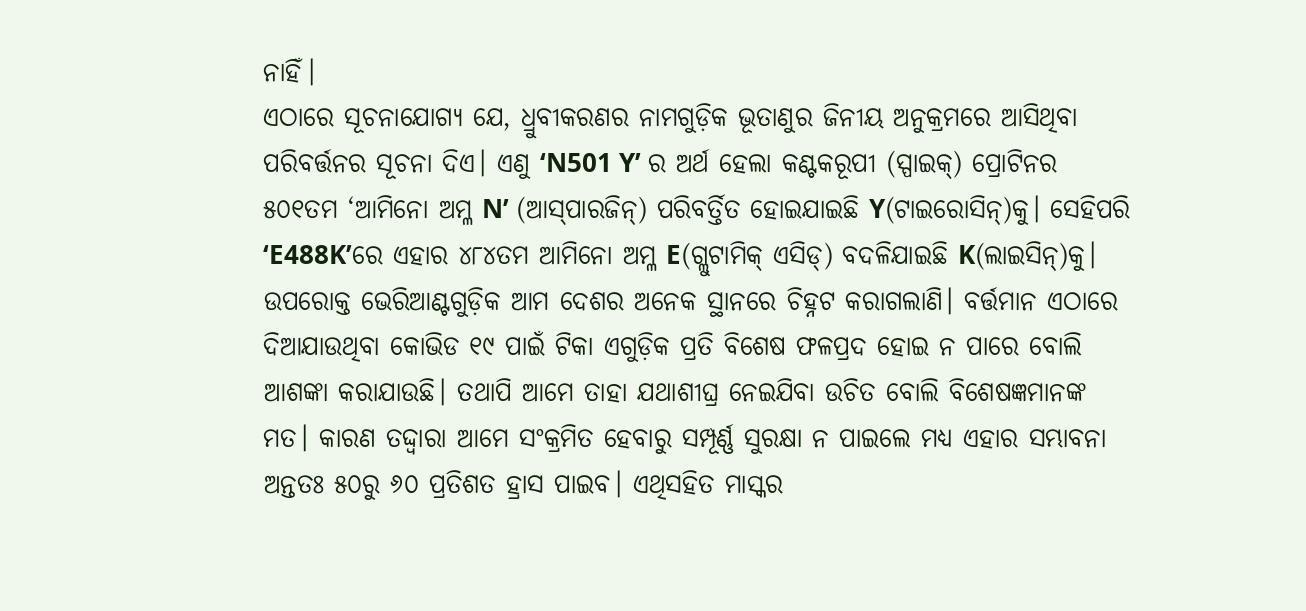ନାହିଁ।
ଏଠାରେ ସୂଚନାଯୋଗ୍ୟ ଯେ, ଧ୍ରୁବୀକରଣର ନାମଗୁଡ଼ିକ ଭୂତାଣୁର ଜିନୀୟ ଅନୁକ୍ରମରେ ଆସିଥିବା ପରିବର୍ତ୍ତନର ସୂଚନା ଦିଏ। ଏଣୁ ‘N501 Y’ ର ଅର୍ଥ ହେଲା କଣ୍ଟକରୂପୀ (ସ୍ପାଇକ୍‌) ପ୍ରୋଟିନର ୫୦୧ତମ ‘ଆମିନୋ ଅମ୍ଳ N’ (ଆସ୍‌ପାରଜିନ୍‌) ପରିବର୍ତ୍ତିତ ହୋଇଯାଇଛି Y(ଟାଇରୋସିନ୍‌)କୁ। ସେହିପରି ‘E488K’ରେ ଏହାର ୪୮୪ତମ ଆମିନୋ ଅମ୍ଳ E(ଗ୍ଲୁଟାମିକ୍‌ ଏସିଡ୍‌) ବଦଳିଯାଇଛି K(ଲାଇସିନ୍‌)କୁ।
ଉପରୋକ୍ତ ଭେରିଆଣ୍ଟଗୁଡ଼ିକ ଆମ ଦେଶର ଅନେକ ସ୍ଥାନରେ ଚିହ୍ନଟ କରାଗଲାଣି। ବର୍ତ୍ତମାନ ଏଠାରେ ଦିଆଯାଉଥିବା କୋଭିଡ ୧୯ ପାଇଁ ଟିକା ଏଗୁଡ଼ିକ ପ୍ରତି ବିଶେଷ ଫଳପ୍ରଦ ହୋଇ ନ ପାରେ ବୋଲି ଆଶଙ୍କା କରାଯାଉଛି। ତଥାପି ଆମେ ତାହା ଯଥାଶୀଘ୍ର ନେଇଯିବା ଉଚିତ ବୋଲି ବିଶେଷଜ୍ଞମାନଙ୍କ ମତ। କାରଣ ତଦ୍ଦ୍ବାରା ଆମେ ସଂକ୍ରମିତ ହେବାରୁ ସମ୍ପୂର୍ଣ୍ଣ ସୁରକ୍ଷା ନ ପାଇଲେ ମଧ୍ୟ ଏହାର ସମ୍ଭାବନା ଅନ୍ତତଃ ୫୦ରୁ ୬୦ ପ୍ରତିଶତ ହ୍ରାସ ପାଇବ। ଏଥିସହିତ ମାସ୍କର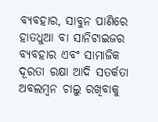ବ୍ୟବହାର, ସାବୁନ ପାଣିରେ ହାତଧୁଆ ବା ସାନିଟାଇଜର ବ୍ୟବହାର ଏବଂ ସାମାଜିକ ଦୂରତା ରକ୍ଷା ଆଦି ସତର୍କତା ଅବଲମ୍ବନ ଚାଲୁ ରଖିବାକୁ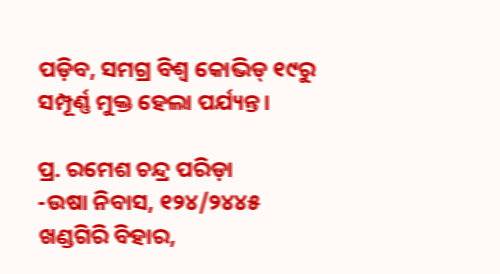ପଡ଼ିବ, ସମଗ୍ର ବିଶ୍ୱ କୋଭିଡ୍‌ ୧୯ରୁ ସମ୍ପୂର୍ଣ୍ଣ ମୁକ୍ତ ହେଲା ପର୍ଯ୍ୟନ୍ତ।

ପ୍ର. ରମେଶ ଚନ୍ଦ୍ର ପରିଡ଼ା
-ଉଷା ନିବାସ, ୧୨୪/୨୪୪୫ ଖଣ୍ଡଗିରି ବିହାର,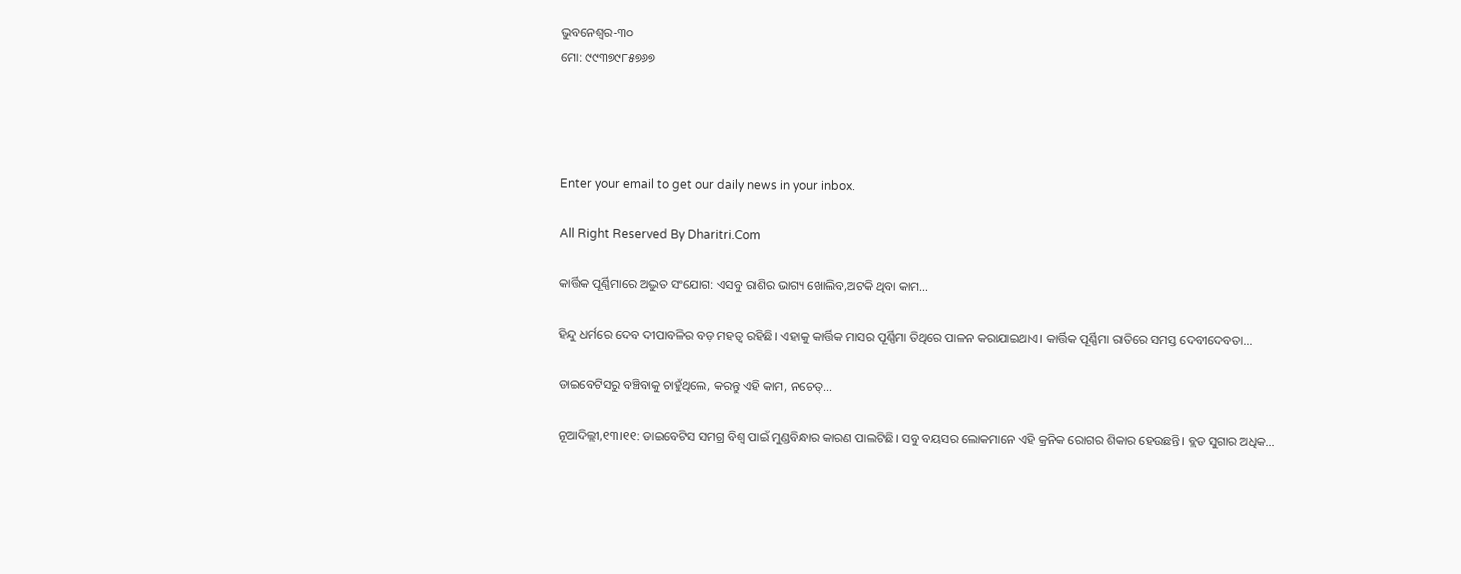ଭୁବନେଶ୍ୱର-୩୦
ମୋ: ୯୯୩୭୯୮୫୭୬୭




Enter your email to get our daily news in your inbox.

All Right Reserved By Dharitri.Com

କାର୍ତ୍ତିକ ପୂର୍ଣ୍ଣିମାରେ ଅଦ୍ଭୁତ ସଂଯୋଗ: ଏସବୁ ରାଶିର ଭାଗ୍ୟ ଖୋଲିବ,ଅଟକି ଥିବା କାମ…

ହିନ୍ଦୁ ଧର୍ମରେ ଦେବ ଦୀପାବଳିର ବଡ଼ ମହତ୍ୱ ରହିଛି। ଏହାକୁ କାର୍ତ୍ତିକ ମାସର ପୂର୍ଣ୍ଣିମା ତିଥିରେ ପାଳନ କରାଯାଇଥାଏ। କାର୍ତ୍ତିକ ପୂର୍ଣ୍ଣିମା ରାତିରେ ସମସ୍ତ ଦେବୀଦେବତା...

ଡାଇବେଟିସରୁ ବଞ୍ଚିବାକୁ ଚାହୁଁଥିଲେ, କରନ୍ତୁ ଏହି କାମ, ନଚେତ୍‌…

ନୂଆଦିଲ୍ଲୀ,୧୩।୧୧: ଡାଇବେଟିସ ସମଗ୍ର ବିଶ୍ୱ ପାଇଁ ମୁଣ୍ଡବିନ୍ଧାର କାରଣ ପାଲଟିଛି। ସବୁ ବୟସର ଲୋକମାନେ ଏହି କ୍ରନିକ ରୋଗର ଶିକାର ହେଉଛନ୍ତି। ବ୍ଲଡ ସୁଗାର ଅଧିକ...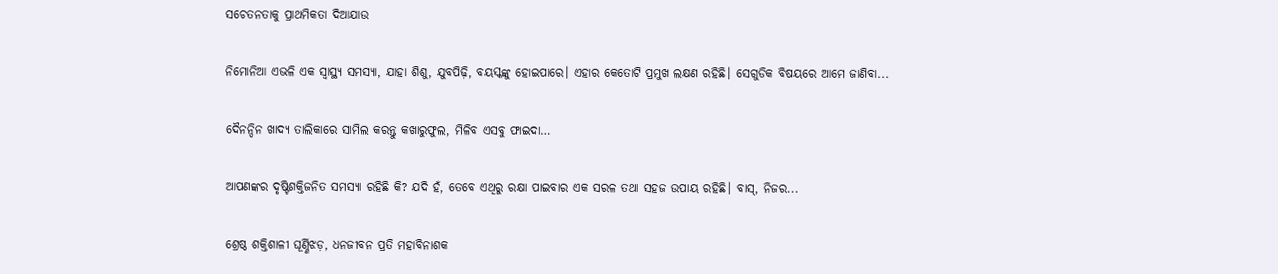ସଚେତନତାକୁ ପ୍ରାଥମିକତା ଦିଆଯାଉ

ନିମୋନିଆ ଏଭଳି ଏକ ସ୍ବାସ୍ଥ୍ୟ ସମସ୍ୟା, ଯାହା ଶିଶୁ, ଯୁବପିଢ଼ି, ବୟସ୍କଙ୍କୁ ହୋଇପାରେ। ଏହାର କେତୋଟି ପ୍ରମୁଖ ଲକ୍ଷଣ ରହିଛି। ସେଗୁଡିକ ବିଷୟରେ ଆମେ ଜାଣିବା...

ଦୈନନ୍ଦିନ ଖାଦ୍ୟ ତାଲିକାରେ ସାମିଲ କରନ୍ତୁ କଖାରୁଫୁଲ, ମିଳିବ ଏସବୁ ଫାଇଦା…

ଆପଣଙ୍କର ଦୃଷ୍ଟିଶକ୍ତିଜନିତ ସମସ୍ୟା ରହିଛି କି? ଯଦି ହଁ, ତେବେ ଏଥିରୁ ରକ୍ଷା ପାଇବାର ଏକ ସରଳ ତଥା ସହଜ ଉପାୟ ରହିଛି। ବାସ୍‌, ନିଜର...

ଶ୍ରେଷ୍ଠ ଶକ୍ତିଶାଳୀ ଘୂର୍ଣ୍ଣିଝଡ଼, ଧନଜୀବନ ପ୍ରତି ମହାବିନାଶକ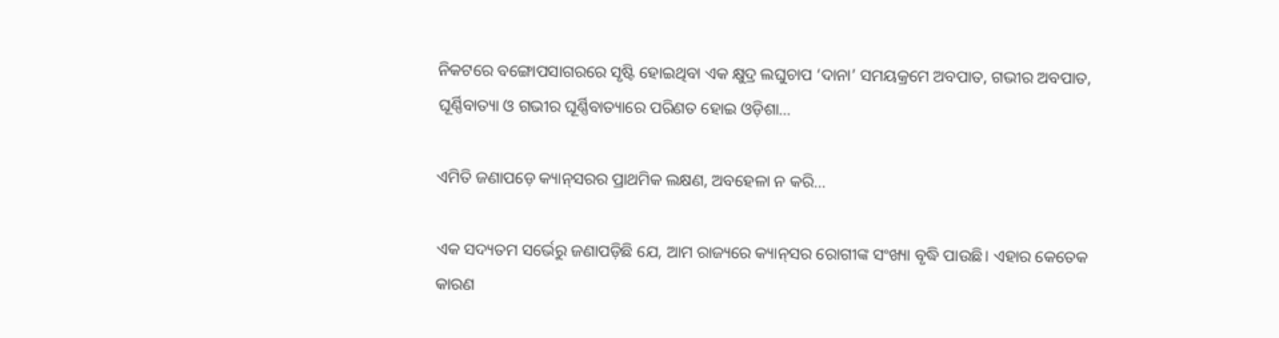ନିକଟରେ ବଙ୍ଗୋପସାଗରରେ ସୃଷ୍ଟି ହୋଇଥିବା ଏକ କ୍ଷୁଦ୍ର ଲଘୁଚାପ ‘ଦାନା’ ସମୟକ୍ରମେ ଅବପାତ, ଗଭୀର ଅବପାତ, ଘୂର୍ଣ୍ଣିବାତ୍ୟା ଓ ଗଭୀର ଘୂର୍ଣ୍ଣିବାତ୍ୟାରେ ପରିଣତ ହୋଇ ଓଡ଼ିଶା...

ଏମିତି ଜଣାପଡ଼େ କ୍ୟାନ୍‌ସରର ପ୍ରାଥମିକ ଲକ୍ଷଣ, ଅବହେଳା ନ କରି…

ଏକ ସଦ୍ୟତମ ସର୍ଭେରୁ ଜଣାପଡ଼ିଛି ଯେ, ଆମ ରାଜ୍ୟରେ କ୍ୟାନ୍‌ସର ରୋଗୀଙ୍କ ସଂଖ୍ୟା ବୃଦ୍ଧି ପାଉଛି। ଏହାର କେତେକ କାରଣ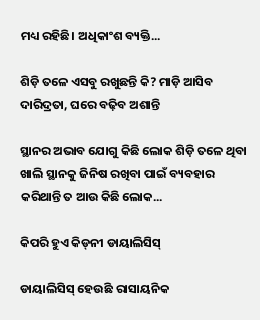ମଧ୍ୟ ରହିଛି। ଅଧିକାଂଶ ବ୍ୟକ୍ତି...

ଶିଡ଼ି ତଳେ ଏସବୁ ରଖୁଛନ୍ତି କି? ମାଡ଼ି ଆସିବ ଦାରିଦ୍ରତା, ଘରେ ବଢ଼ିବ ଅଶାନ୍ତି

ସ୍ଥାନର ଅଭାବ ଯୋଗୁ କିଛି ଲୋକ ଶିଡ଼ି ତଳେ ଥିବା ଖାଲି ସ୍ଥାନକୁ ଜିନିଷ ରଖିବା ପାଇଁ ବ୍ୟବହାର କରିଥାନ୍ତି ତ ଆଉ କିଛି ଲୋକ...

କିପରି ହୁଏ କିଡ୍‌ନୀ ଡାୟାଲିସିସ୍‌

ଡାୟାଲିସିସ୍‌ ହେଉଛି ରାସାୟନିକ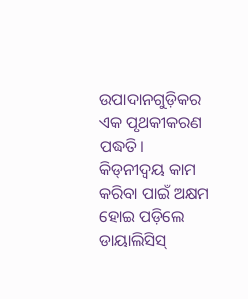ଉପାଦାନଗୁଡ଼ିକର ଏକ ପୃଥକୀକରଣ ପଦ୍ଧତି। କିଡ୍‌ନୀଦ୍ୱୟ କାମ କରିବା ପାଇଁ ଅକ୍ଷମ ହୋଇ ପଡ଼ିଲେ ଡାୟାଲିସିସ୍‌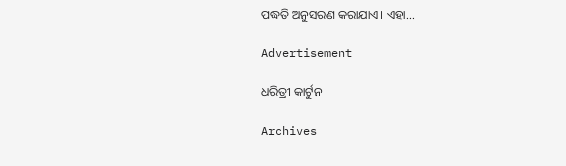ପଦ୍ଧତି ଅନୁସରଣ କରାଯାଏ। ଏହା...

Advertisement

ଧରିତ୍ରୀ କାର୍ଟୁନ

Archives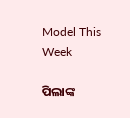Model This Week

ପିଲାଙ୍କ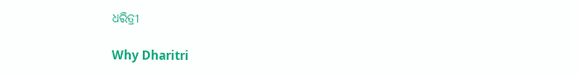ଧରିତ୍ରୀ

Why Dharitri